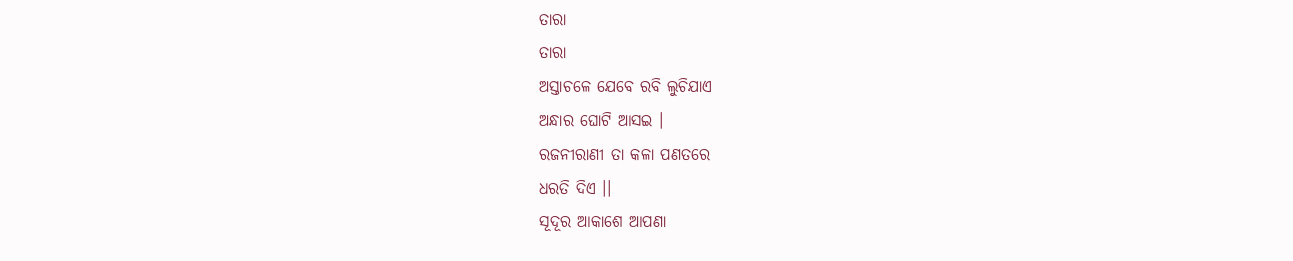ତାରା
ତାରା
ଅସ୍ତାଚଳେ ଯେବେ ରବି ଲୁଚିଯାଏ
ଅନ୍ଧାର ଘୋଟି ଆସଇ ।
ରଜନୀରାଣୀ ତା କଳା ପଣତରେ
ଧରତି ଦିଏ ।।
ସୂଦୂର ଆକାଶେ ଆପଣା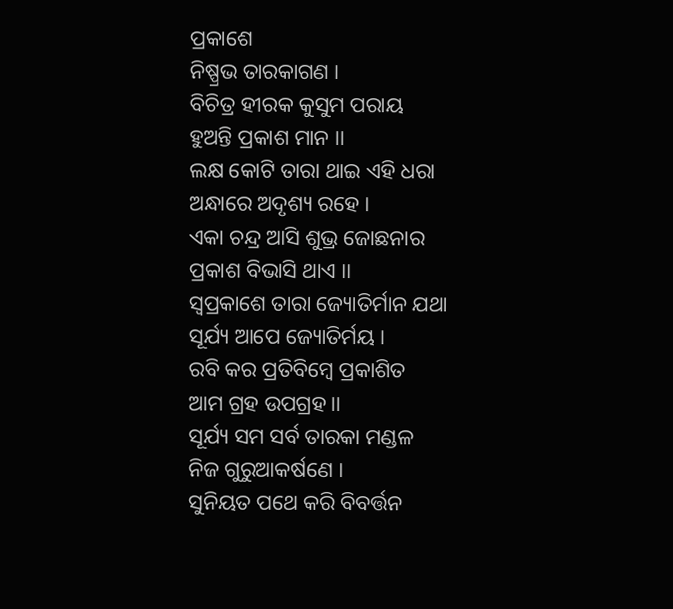ପ୍ରକାଶେ
ନିଷ୍ପ୍ରଭ ତାରକାଗଣ ।
ବିଚିତ୍ର ହୀରକ କୁସୁମ ପରାୟ
ହୁଅନ୍ତି ପ୍ରକାଶ ମାନ ।।
ଲକ୍ଷ କୋଟି ତାରା ଥାଇ ଏହି ଧରା
ଅନ୍ଧାରେ ଅଦୃଶ୍ୟ ରହେ ।
ଏକା ଚନ୍ଦ୍ର ଆସି ଶୁଭ୍ର ଜୋଛନାର
ପ୍ରକାଶ ବିଭାସି ଥାଏ ।।
ସ୍ବପ୍ରକାଶେ ତାରା ଜ୍ୟୋତିର୍ମାନ ଯଥା
ସୂର୍ଯ୍ୟ ଆପେ ଜ୍ୟୋତିର୍ମୟ ।
ରବି କର ପ୍ରତିବିମ୍ବେ ପ୍ରକାଶିତ
ଆମ ଗ୍ରହ ଉପଗ୍ରହ।।
ସୂର୍ଯ୍ୟ ସମ ସର୍ବ ତାରକା ମଣ୍ଡଳ
ନିଜ ଗୁରୁଆକର୍ଷଣେ ।
ସୁନିୟତ ପଥେ କରି ବିବର୍ତ୍ତନ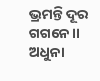ଭ୍ରମନ୍ତି ଦୂର ଗଗନେ।।
ଅଧୁନା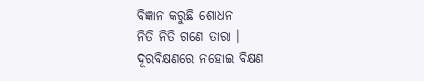ବିଜ୍ଞାନ କରୁଛି ଶୋଧନ
ନିତି ନିତି ଗଣେ ତାରା ।
ଦୂରବିକ୍ଷଣରେ ନହୋଇ ବିକ୍ଷଣ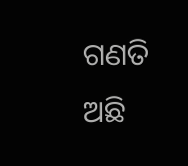ଗଣତି ଅଛି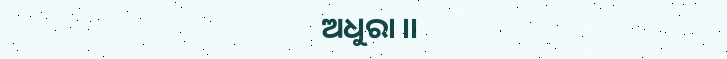ଅଧୁରା ।।